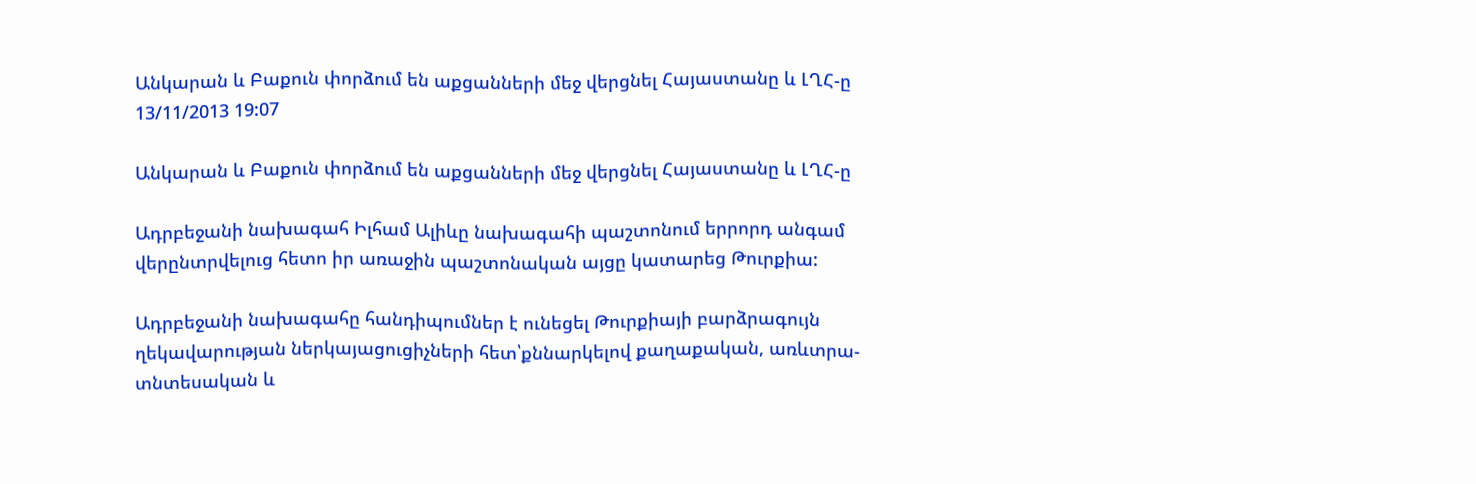Անկարան և Բաքուն փորձում են աքցանների մեջ վերցնել Հայաստանը և ԼՂՀ-ը
13/11/2013 19:07

Անկարան և Բաքուն փորձում են աքցանների մեջ վերցնել Հայաստանը և ԼՂՀ-ը

Ադրբեջանի նախագահ Իլհամ Ալիևը նախագահի պաշտոնում երրորդ անգամ վերընտրվելուց հետո իր առաջին պաշտոնական այցը կատարեց Թուրքիա:

Ադրբեջանի նախագահը հանդիպումներ է ունեցել Թուրքիայի բարձրագույն ղեկավարության ներկայացուցիչների հետ՝քննարկելով քաղաքական, առևտրա-տնտեսական և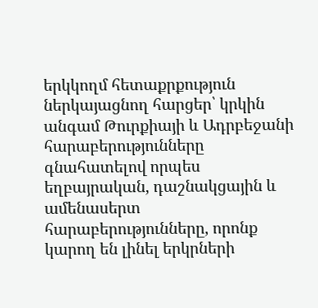երկկողմ հետաքրքություն ներկայացնող հարցեր՝ կրկին անգամ Թուրքիայի և Ադրբեջանի հարաբերությունները գնահատելով որպես եղբայրական, դաշնակցային և ամենասերտ հարաբերությունները, որոնք կարող են լինել երկրների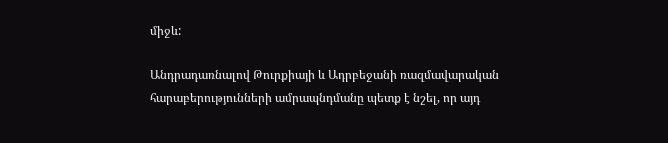միջև:

Անդրադառնալով Թուրքիայի և Ադրբեջանի ռազմավարական հարաբերությունների ամրապնդմանը պետք է նշել, որ այդ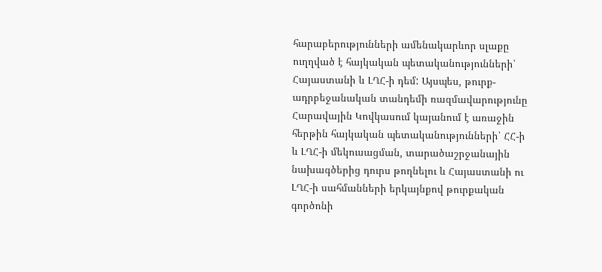հարաբերությունների ամենակարևոր սլաքը ուղղված է հայկական պետականությունների՝ Հայաստանի և ԼՂՀ-ի դեմ: Այսպես, թուրք-ադրբեջանական տանդեմի ռազմավարությունը Հարավային Կովկասում կայանում է առաջին հերթին հայկական պետականությունների՝ ՀՀ-ի և ԼՂՀ-ի մեկուսացման, տարածաշրջանային նախագծերից դուրս թողնելու և Հայաստանի ու ԼՂՀ-ի սահմանների երկայնքով թուրքական գործոնի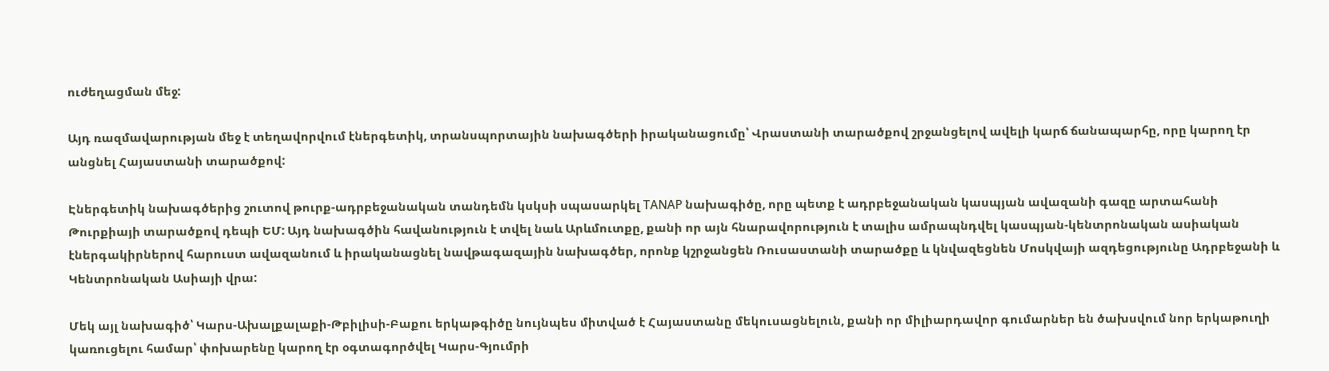ուժեղացման մեջ:

Այդ ռազմավարության մեջ է տեղավորվում էներգետիկ, տրանսպորտային նախագծերի իրականացումը՝ Վրաստանի տարածքով շրջանցելով ավելի կարճ ճանապարհը, որը կարող էր անցնել Հայաստանի տարածքով:

Էներգետիկ նախագծերից շուտով թուրք-ադրբեջանական տանդեմն կսկսի սպասարկել ТАNАP նախագիծը, որը պետք է ադրբեջանական կասպյան ավազանի գազը արտահանի Թուրքիայի տարածքով դեպի ԵՄ: Այդ նախագծին հավանություն է տվել նաև Արևմուտքը, քանի որ այն հնարավորություն է տալիս ամրապնդվել կասպյան-կենտրոնական ասիական էներգակիրներով հարուստ ավազանում և իրականացնել նավթագազային նախագծեր, որոնք կշրջանցեն Ռուսաստանի տարածքը և կնվազեցնեն Մոսկվայի ազդեցությունը Ադրբեջանի և Կենտրոնական Ասիայի վրա:

Մեկ այլ նախագիծ՝ Կարս-Ախալքալաքի-Թբիլիսի-Բաքու երկաթգիծը նույնպես միտված է Հայաստանը մեկուսացնելուն, քանի որ միլիարդավոր գումարներ են ծախսվում նոր երկաթուղի կառուցելու համար՝ փոխարենը կարող էր օգտագործվել Կարս-Գյումրի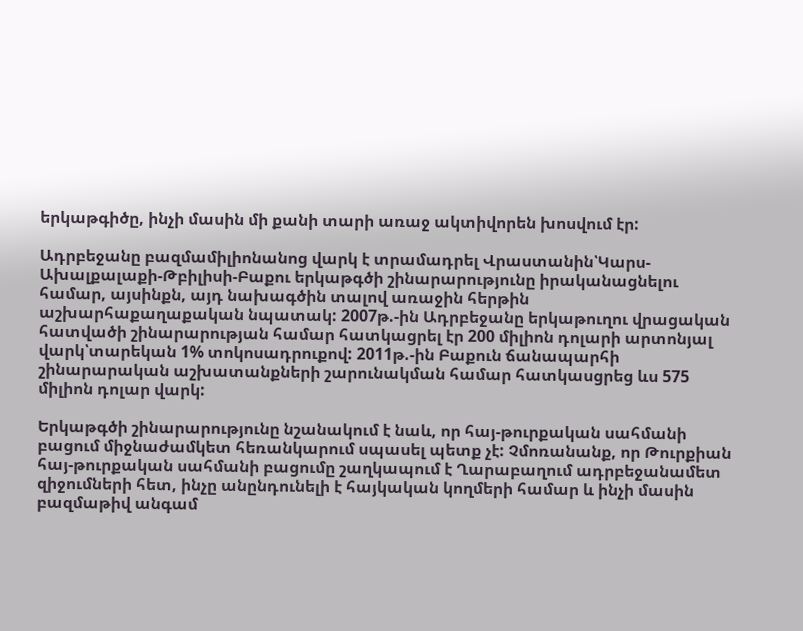երկաթգիծը, ինչի մասին մի քանի տարի առաջ ակտիվորեն խոսվում էր:

Ադրբեջանը բազմամիլիոնանոց վարկ է տրամադրել Վրաստանին՝Կարս-Ախալքալաքի-Թբիլիսի-Բաքու երկաթգծի շինարարությունը իրականացնելու համար, այսինքն, այդ նախագծին տալով առաջին հերթին աշխարհաքաղաքական նպատակ: 2007թ.-ին Ադրբեջանը երկաթուղու վրացական հատվածի շինարարության համար հատկացրել էր 200 միլիոն դոլարի արտոնյալ վարկ՝տարեկան 1% տոկոսադրուքով: 2011թ.-ին Բաքուն ճանապարհի շինարարական աշխատանքների շարունակման համար հատկասցրեց ևս 575 միլիոն դոլար վարկ:

Երկաթգծի շինարարությունը նշանակում է նաև, որ հայ-թուրքական սահմանի բացում միջնաժամկետ հեռանկարում սպասել պետք չէ: Չմոռանանք, որ Թուրքիան հայ-թուրքական սահմանի բացումը շաղկապում է Ղարաբաղում ադրբեջանամետ զիջումների հետ, ինչը անընդունելի է հայկական կողմերի համար և ինչի մասին բազմաթիվ անգամ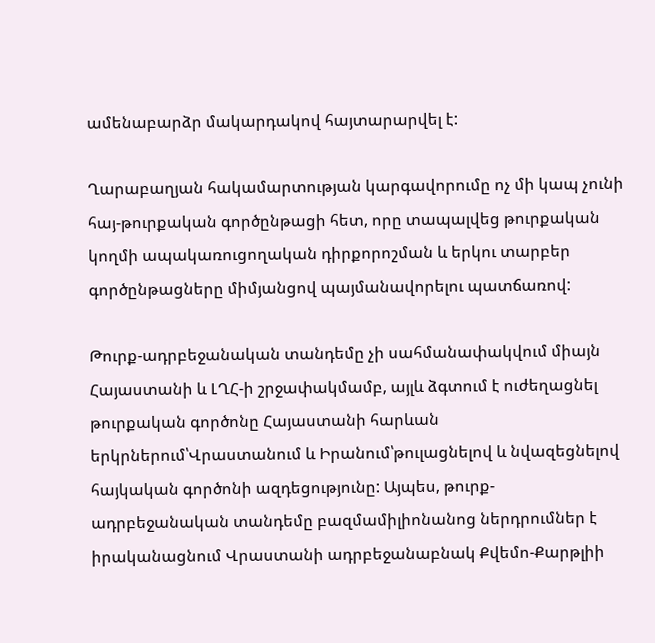ամենաբարձր մակարդակով հայտարարվել է:

Ղարաբաղյան հակամարտության կարգավորումը ոչ մի կապ չունի հայ-թուրքական գործընթացի հետ, որը տապալվեց թուրքական կողմի ապակառուցողական դիրքորոշման և երկու տարբեր գործընթացները միմյանցով պայմանավորելու պատճառով:

Թուրք-ադրբեջանական տանդեմը չի սահմանափակվում միայն Հայաստանի և ԼՂՀ-ի շրջափակմամբ, այլև ձգտում է ուժեղացնել թուրքական գործոնը Հայաստանի հարևան երկրներում՝Վրաստանում և Իրանում՝թուլացնելով և նվազեցնելով հայկական գործոնի ազդեցությունը: Այպես, թուրք-ադրբեջանական տանդեմը բազմամիլիոնանոց ներդրումներ է իրականացնում Վրաստանի ադրբեջանաբնակ Քվեմո-Քարթլիի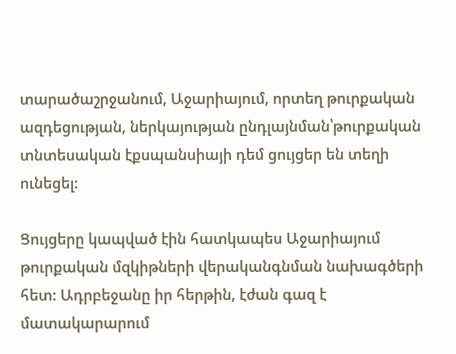տարածաշրջանում, Աջարիայում, որտեղ թուրքական ազդեցության, ներկայության ընդլայնման՝թուրքական տնտեսական էքսպանսիայի դեմ ցույցեր են տեղի ունեցել:

Ցույցերը կապված էին հատկապես Աջարիայում թուրքական մզկիթների վերականգնման նախագծերի հետ: Ադրբեջանը իր հերթին, էժան գազ է մատակարարում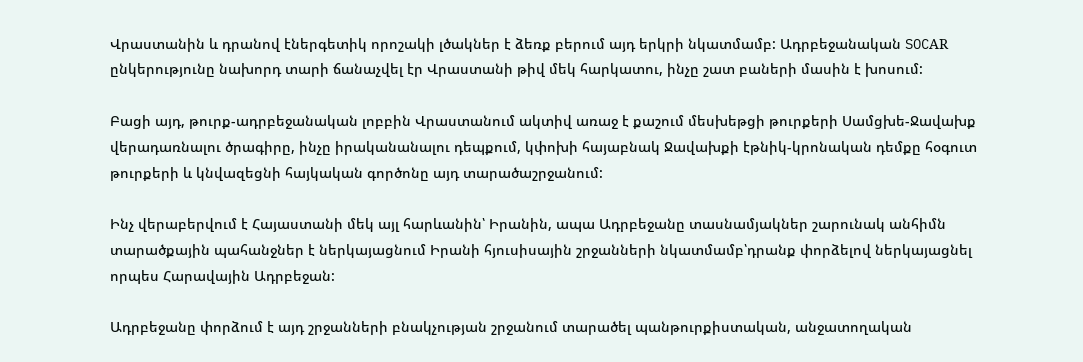Վրաստանին և դրանով էներգետիկ որոշակի լծակներ է ձեռք բերում այդ երկրի նկատմամբ: Ադրբեջանական SOCАR ընկերությունը նախորդ տարի ճանաչվել էր Վրաստանի թիվ մեկ հարկատու, ինչը շատ բաների մասին է խոսում:

Բացի այդ, թուրք-ադրբեջանական լոբբին Վրաստանում ակտիվ առաջ է քաշում մեսխեթցի թուրքերի Սամցխե-Ջավախք վերադառնալու ծրագիրը, ինչը իրականանալու դեպքում, կփոխի հայաբնակ Ջավախքի էթնիկ-կրոնական դեմքը հօգուտ թուրքերի և կնվազեցնի հայկական գործոնը այդ տարածաշրջանում:

Ինչ վերաբերվում է Հայաստանի մեկ այլ հարևանին՝ Իրանին, ապա Ադրբեջանը տասնամյակներ շարունակ անհիմն տարածքային պահանջներ է ներկայացնում Իրանի հյուսիսային շրջանների նկատմամբ՝դրանք փորձելով ներկայացնել որպես Հարավային Ադրբեջան:

Ադրբեջանը փորձում է այդ շրջանների բնակչության շրջանում տարածել պանթուրքիստական, անջատողական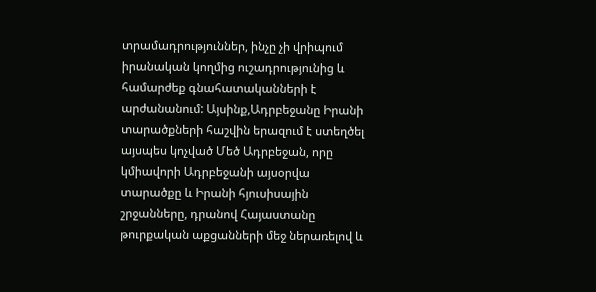տրամադրություններ, ինչը չի վրիպում իրանական կողմից ուշադրությունից և համարժեք գնահատականների է արժանանում: Այսինք,Ադրբեջանը Իրանի տարածքների հաշվին երազում է ստեղծել այսպես կոչված Մեծ Ադրբեջան, որը կմիավորի Ադրբեջանի այսօրվա տարածքը և Իրանի հյուսիսային շրջանները, դրանով Հայաստանը թուրքական աքցանների մեջ ներառելով և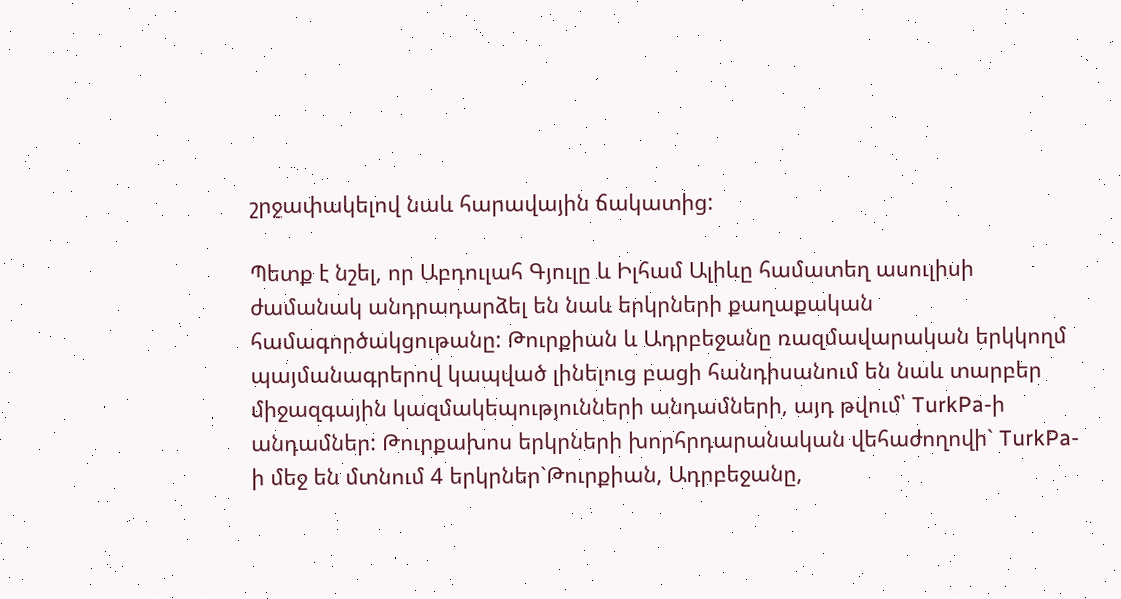շրջափակելով նաև հարավային ճակատից:

Պետք է նշել, որ Աբդուլահ Գյուլը և Իլհամ Ալիևը համատեղ ասուլիսի ժամանակ անդրադարձել են նաև երկրների քաղաքական համագործակցութանը: Թուրքիան և Ադրբեջանը ռազմավարական երկկողմ պայմանագրերով կապված լինելուց բացի հանդիսանում են նաև տարբեր միջազգային կազմակեպությունների անդամների, այդ թվում՝ TurkPa-ի անդամներ: Թուրքախոս երկրների խորհրդարանական վեհաժողովի` TurkPa-ի մեջ են մտնում 4 երկրներ`Թուրքիան, Ադրբեջանը,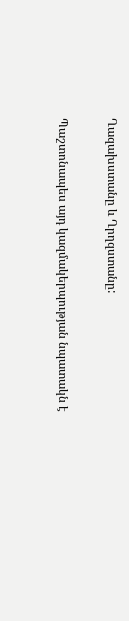Ղազախստանը և Ղրղզստանը:

Պաշտոնապես այդ կազմակերպության նպատակն է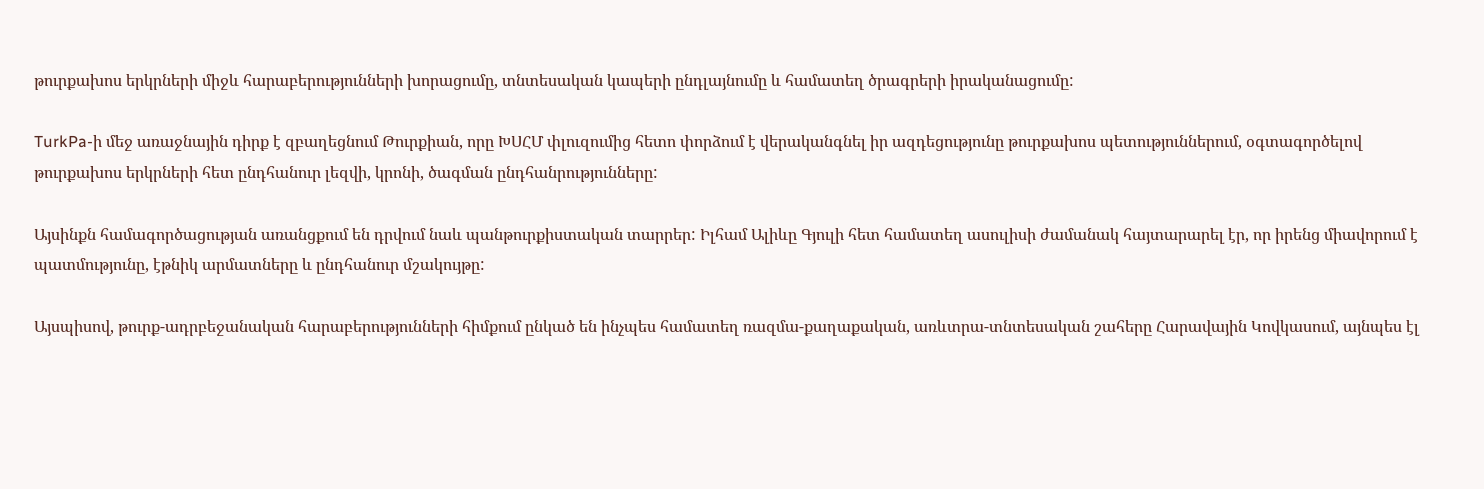թուրքախոս երկրների միջև հարաբերությունների խորացումը, տնտեսական կապերի ընդլայնումը և համատեղ ծրագրերի իրականացումը:

TurkPa-ի մեջ առաջնային դիրք է զբաղեցնում Թուրքիան, որը ԽՍՀՄ փլուզումից հետո փորձում է վերականգնել իր ազդեցությունը թուրքախոս պետություններում, օգտագործելով թուրքախոս երկրների հետ ընդհանուր լեզվի, կրոնի, ծագման ընդհանրությունները:

Այսինքն համագործացության առանցքում են դրվում նաև պանթուրքիստական տարրեր: Իլհամ Ալիևը Գյուլի հետ համատեղ ասուլիսի ժամանակ հայտարարել էր, որ իրենց միավորում է պատմությունը, էթնիկ արմատները և ընդհանուր մշակույթը:

Այսպիսով, թուրք-ադրբեջանական հարաբերությունների հիմքում ընկած են ինչպես համատեղ ռազմա-քաղաքական, առևտրա-տնտեսական շահերը Հարավային Կովկասում, այնպես էլ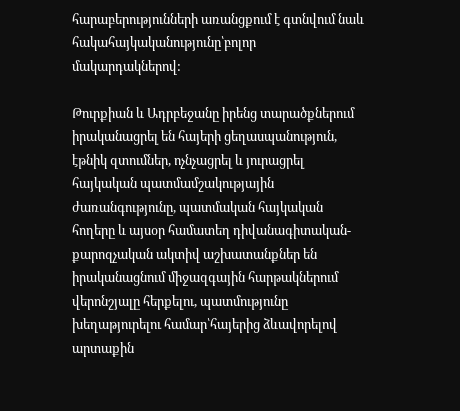հարաբերությունների առանցքում է գտնվում նաև հակահայկականությունը՝բոլոր մակարդակներով:

Թուրքիան և Ադրբեջանը իրենց տարածքներում իրականացրել են հայերի ցեղասպանություն, էթնիկ զտումներ, ոչնչացրել և յուրացրել հայկական պատմամշակությային ժառանգությունը, պատմական հայկական հողերը և այսօր համատեղ դիվանագիտական-քարոզչական ակտիվ աշխատանքներ են իրականացնում միջազգային հարթակներում վերոնշյալը հերքելու, պատմությունը խեղաթյուրելու համար՝հայերից ձևավորելով արտաքին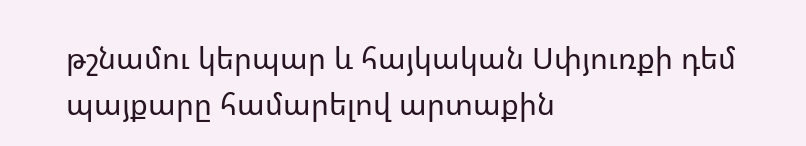թշնամու կերպար և հայկական Սփյուռքի դեմ պայքարը համարելով արտաքին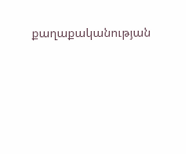քաղաքականության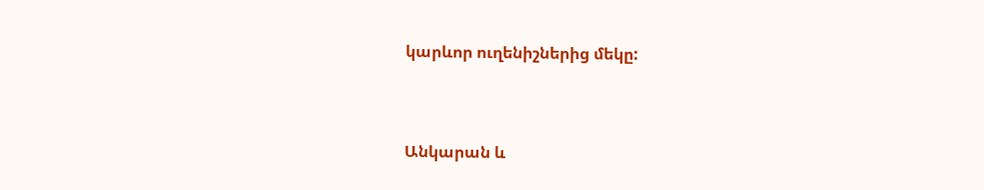կարևոր ուղենիշներից մեկը:


Անկարան և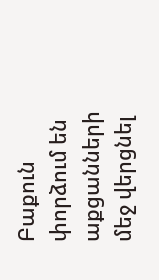Բաքուն փորձում են աքցանների մեջ վերցնել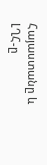Հայաստանը և ԼՂՀ-ը